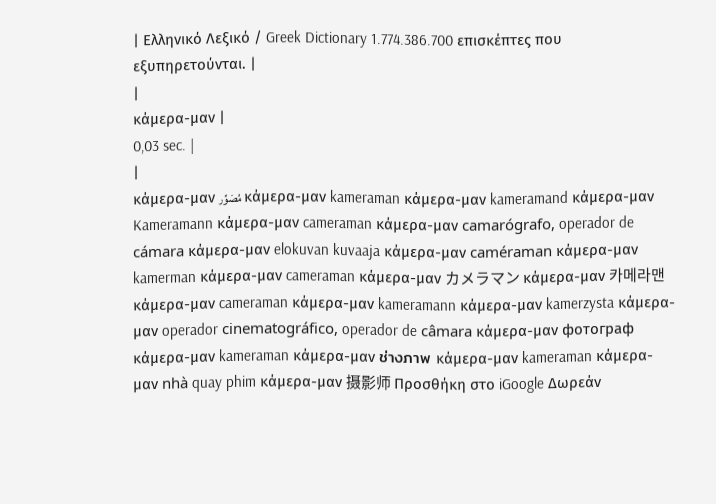| Ελληνικό Λεξικό / Greek Dictionary 1.774.386.700 επισκέπτες που εξυπηρετούνται. |
|
κάμερα-μαν |
0,03 sec. |
|
κάμερα-μαν مُصَوِّر κάμερα-μαν kameraman κάμερα-μαν kameramand κάμερα-μαν Kameramann κάμερα-μαν cameraman κάμερα-μαν camarógrafo, operador de cámara κάμερα-μαν elokuvan kuvaaja κάμερα-μαν caméraman κάμερα-μαν kamerman κάμερα-μαν cameraman κάμερα-μαν カメラマン κάμερα-μαν 카메라맨 κάμερα-μαν cameraman κάμερα-μαν kameramann κάμερα-μαν kamerzysta κάμερα-μαν operador cinematográfico, operador de câmara κάμερα-μαν фотограф κάμερα-μαν kameraman κάμερα-μαν ช่างภาพ κάμερα-μαν kameraman κάμερα-μαν nhà quay phim κάμερα-μαν 摄影师 Προσθήκη στο iGoogle Δωρεάν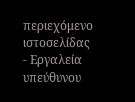περιεχόμενο ιστοσελίδας - Εργαλεία υπεύθυνου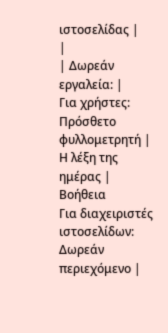ιστοσελίδας |
|
| Δωρεάν εργαλεία: |
Για χρήστες:
Πρόσθετο φυλλομετρητή |
Η λέξη της ημέρας |
Βοήθεια
Για διαχειριστές ιστοσελίδων: Δωρεάν περιεχόμενο |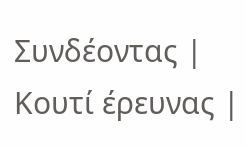Συνδέοντας | Κουτί έρευνας |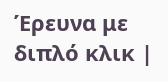Έρευνα με διπλό κλικ |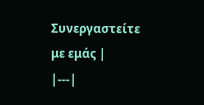Συνεργαστείτε με εμάς |
|---|